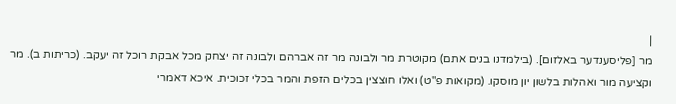|
מר [פליסענדער באלזום]. (בילמדנו בנים אתם) מקוטרת מר ולבונה מר זה אברהם ולבונה זה יצחק מכל אבקת רוכל זה יעקב. (כריתות ב). מר וקציעה מור ואהלות בלשון יון מוסקו. (מקואות פ"ט) ואלו חוצצין בכלים הזפת והמר בכלי זכוכית. איכא דאמרי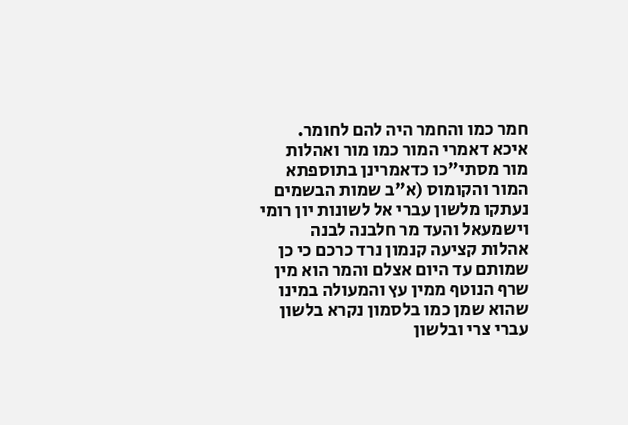חמר כמו והחמר היה להם לחומר. איכא דאמרי המור כמו מור ואהלות מור מסתי"כו כדאמרינן בתוספתא המור והקומוס (א"ב שמות הבשמים נעתקו מלשון עברי אל לשונות יון רומי וישמעאל והעד מר חלבנה לבנה אהלות קציעה קנמון נרד כרכם כי כן שמותם עד היום אצלם והמר הוא מין שרף הנוטף ממין עץ והמעולה במינו שהוא שמן כמו בלסמון נקרא בלשון עברי צרי ובלשון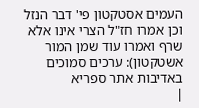העמים אסטקטון פי' דבר הנזל וכן אמרו חז"ל הצרי אינו אלא שרף ואמרו עוד שמן המור אשטקטון): ערכים סמוכים
באדיבות אתר ספריא
|